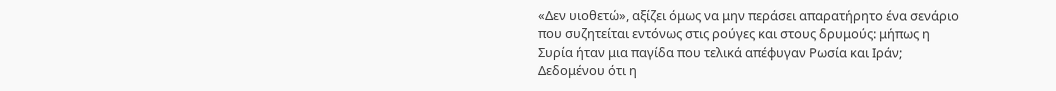«Δεν υιοθετώ», αξίζει όμως να μην περάσει απαρατήρητο ένα σενάριο που συζητείται εντόνως στις ρούγες και στους δρυμούς: μήπως η Συρία ήταν μια παγίδα που τελικά απέφυγαν Ρωσία και Ιράν; Δεδομένου ότι η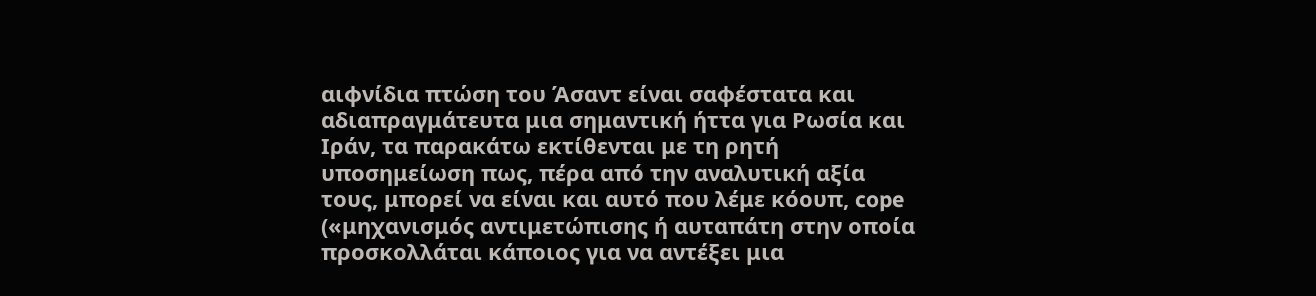αιφνίδια πτώση του Άσαντ είναι σαφέστατα και αδιαπραγμάτευτα μια σημαντική ήττα για Ρωσία και Ιράν, τα παρακάτω εκτίθενται με τη ρητή υποσημείωση πως, πέρα από την αναλυτική αξία τους, μπορεί να είναι και αυτό που λέμε κόουπ, cope («μηχανισμός αντιμετώπισης ή αυταπάτη στην οποία προσκολλάται κάποιος για να αντέξει μια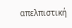απελπιστική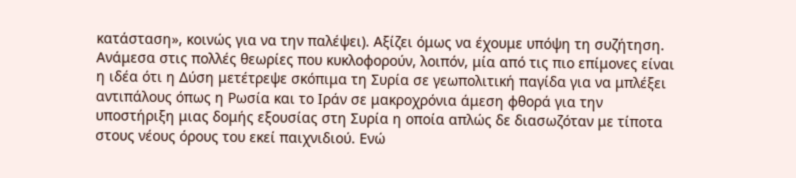κατάσταση», κοινώς για να την παλέψει). Αξίζει όμως να έχουμε υπόψη τη συζήτηση.
Ανάμεσα στις πολλές θεωρίες που κυκλοφορούν, λοιπόν, μία από τις πιο επίμονες είναι η ιδέα ότι η Δύση μετέτρεψε σκόπιμα τη Συρία σε γεωπολιτική παγίδα για να μπλέξει αντιπάλους όπως η Ρωσία και το Ιράν σε μακροχρόνια άμεση φθορά για την υποστήριξη μιας δομής εξουσίας στη Συρία η οποία απλώς δε διασωζόταν με τίποτα στους νέους όρους του εκεί παιχνιδιού. Ενώ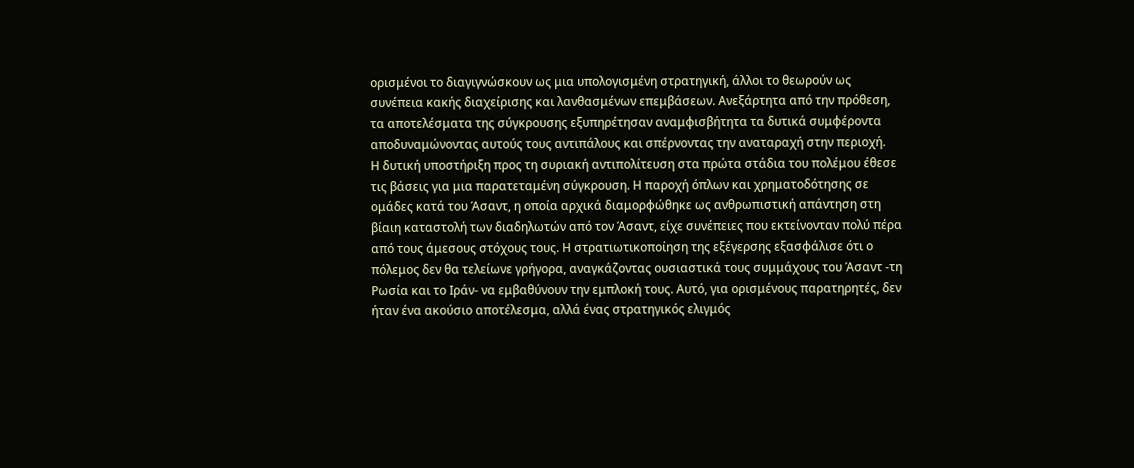ορισμένοι το διαγιγνώσκουν ως μια υπολογισμένη στρατηγική, άλλοι το θεωρούν ως συνέπεια κακής διαχείρισης και λανθασμένων επεμβάσεων. Ανεξάρτητα από την πρόθεση, τα αποτελέσματα της σύγκρουσης εξυπηρέτησαν αναμφισβήτητα τα δυτικά συμφέροντα αποδυναμώνοντας αυτούς τους αντιπάλους και σπέρνοντας την αναταραχή στην περιοχή.
Η δυτική υποστήριξη προς τη συριακή αντιπολίτευση στα πρώτα στάδια του πολέμου έθεσε τις βάσεις για μια παρατεταμένη σύγκρουση. Η παροχή όπλων και χρηματοδότησης σε ομάδες κατά του Άσαντ, η οποία αρχικά διαμορφώθηκε ως ανθρωπιστική απάντηση στη βίαιη καταστολή των διαδηλωτών από τον Άσαντ, είχε συνέπειες που εκτείνονταν πολύ πέρα από τους άμεσους στόχους τους. Η στρατιωτικοποίηση της εξέγερσης εξασφάλισε ότι ο πόλεμος δεν θα τελείωνε γρήγορα, αναγκάζοντας ουσιαστικά τους συμμάχους του Άσαντ -τη Ρωσία και το Ιράν- να εμβαθύνουν την εμπλοκή τους. Αυτό, για ορισμένους παρατηρητές, δεν ήταν ένα ακούσιο αποτέλεσμα, αλλά ένας στρατηγικός ελιγμός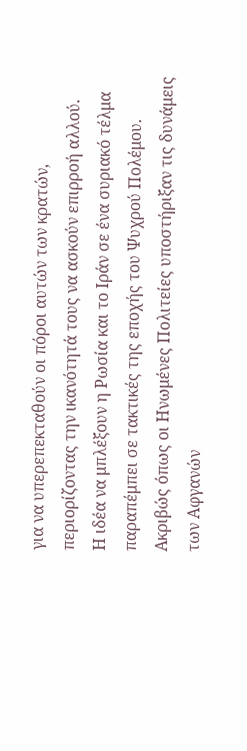για να υπερεπεκταθούν οι πόροι αυτών των κρατών, περιορίζοντας την ικανότητά τους να ασκούν επιρροή αλλού.
Η ιδέα να μπλέξουν η Ρωσία και το Ιράν σε ένα συριακό τέλμα παραπέμπει σε τακτικές της εποχής του Ψυχρού Πολέμου. Ακριβώς όπως οι Ηνωμένες Πολιτείες υποστήριξαν τις δυνάμεις των Αφγανών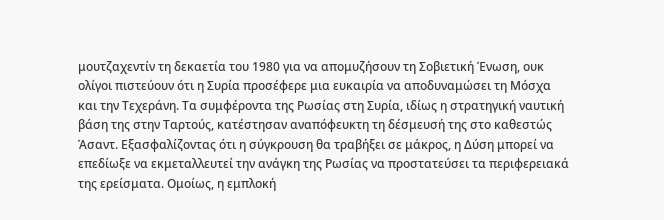μουτζαχεντίν τη δεκαετία του 1980 για να απομυζήσουν τη Σοβιετική Ένωση, ουκ ολίγοι πιστεύουν ότι η Συρία προσέφερε μια ευκαιρία να αποδυναμώσει τη Μόσχα και την Τεχεράνη. Τα συμφέροντα της Ρωσίας στη Συρία, ιδίως η στρατηγική ναυτική βάση της στην Ταρτούς, κατέστησαν αναπόφευκτη τη δέσμευσή της στο καθεστώς Άσαντ. Εξασφαλίζοντας ότι η σύγκρουση θα τραβήξει σε μάκρος, η Δύση μπορεί να επεδίωξε να εκμεταλλευτεί την ανάγκη της Ρωσίας να προστατεύσει τα περιφερειακά της ερείσματα. Ομοίως, η εμπλοκή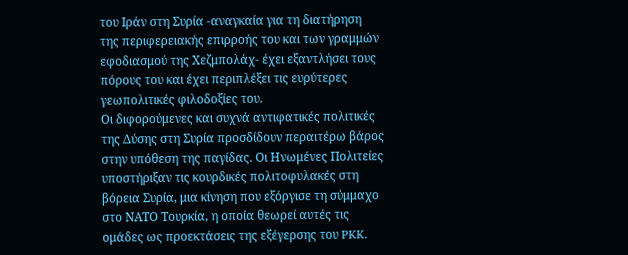του Ιράν στη Συρία -αναγκαία για τη διατήρηση της περιφερειακής επιρροής του και των γραμμών εφοδιασμού της Χεζμπολάχ- έχει εξαντλήσει τους πόρους του και έχει περιπλέξει τις ευρύτερες γεωπολιτικές φιλοδοξίες του.
Οι διφορούμενες και συχνά αντιφατικές πολιτικές της Δύσης στη Συρία προσδίδουν περαιτέρω βάρος στην υπόθεση της παγίδας. Οι Ηνωμένες Πολιτείες υποστήριξαν τις κουρδικές πολιτοφυλακές στη βόρεια Συρία, μια κίνηση που εξόργισε τη σύμμαχο στο ΝΑΤΟ Τουρκία, η οποία θεωρεί αυτές τις ομάδες ως προεκτάσεις της εξέγερσης του PKK.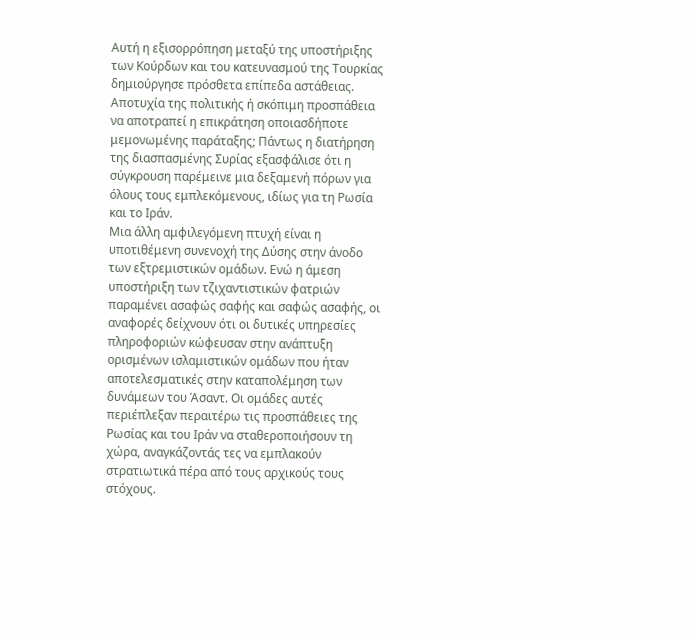Αυτή η εξισορρόπηση μεταξύ της υποστήριξης των Κούρδων και του κατευνασμού της Τουρκίας δημιούργησε πρόσθετα επίπεδα αστάθειας. Αποτυχία της πολιτικής ή σκόπιμη προσπάθεια να αποτραπεί η επικράτηση οποιασδήποτε μεμονωμένης παράταξης; Πάντως η διατήρηση της διασπασμένης Συρίας εξασφάλισε ότι η σύγκρουση παρέμεινε μια δεξαμενή πόρων για όλους τους εμπλεκόμενους, ιδίως για τη Ρωσία και το Ιράν.
Μια άλλη αμφιλεγόμενη πτυχή είναι η υποτιθέμενη συνενοχή της Δύσης στην άνοδο των εξτρεμιστικών ομάδων. Ενώ η άμεση υποστήριξη των τζιχαντιστικών φατριών παραμένει ασαφώς σαφής και σαφώς ασαφής, οι αναφορές δείχνουν ότι οι δυτικές υπηρεσίες πληροφοριών κώφευσαν στην ανάπτυξη ορισμένων ισλαμιστικών ομάδων που ήταν αποτελεσματικές στην καταπολέμηση των δυνάμεων του Άσαντ. Οι ομάδες αυτές περιέπλεξαν περαιτέρω τις προσπάθειες της Ρωσίας και του Ιράν να σταθεροποιήσουν τη χώρα, αναγκάζοντάς τες να εμπλακούν στρατιωτικά πέρα από τους αρχικούς τους στόχους.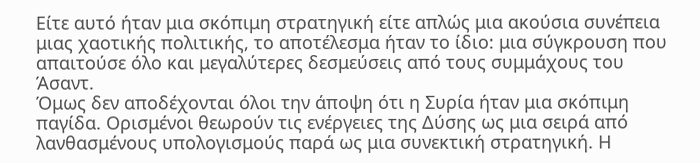Είτε αυτό ήταν μια σκόπιμη στρατηγική είτε απλώς μια ακούσια συνέπεια μιας χαοτικής πολιτικής, το αποτέλεσμα ήταν το ίδιο: μια σύγκρουση που απαιτούσε όλο και μεγαλύτερες δεσμεύσεις από τους συμμάχους του Άσαντ.
Όμως δεν αποδέχονται όλοι την άποψη ότι η Συρία ήταν μια σκόπιμη παγίδα. Ορισμένοι θεωρούν τις ενέργειες της Δύσης ως μια σειρά από λανθασμένους υπολογισμούς παρά ως μια συνεκτική στρατηγική. Η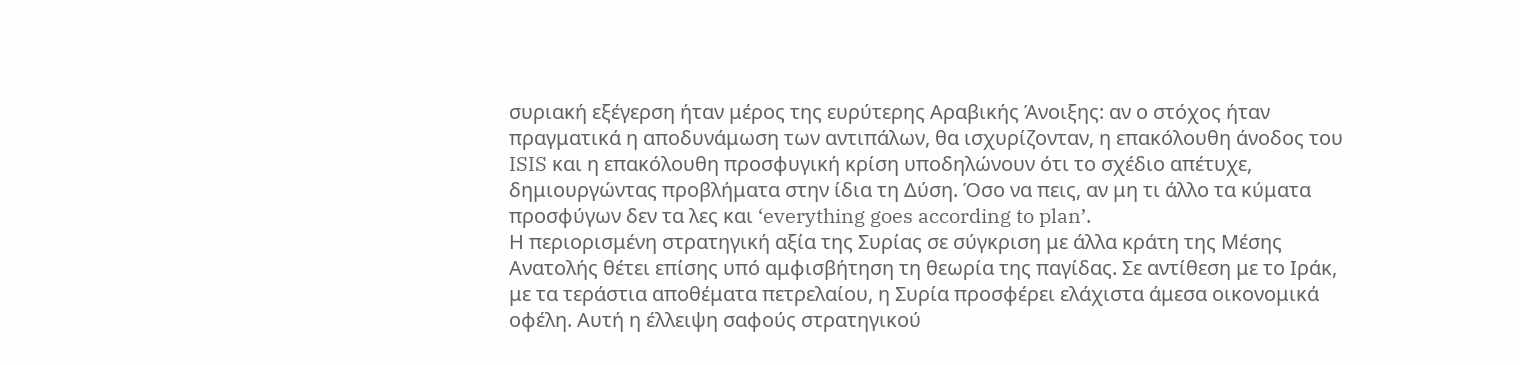συριακή εξέγερση ήταν μέρος της ευρύτερης Αραβικής Άνοιξης: αν ο στόχος ήταν πραγματικά η αποδυνάμωση των αντιπάλων, θα ισχυρίζονταν, η επακόλουθη άνοδος του ISIS και η επακόλουθη προσφυγική κρίση υποδηλώνουν ότι το σχέδιο απέτυχε, δημιουργώντας προβλήματα στην ίδια τη Δύση. Όσο να πεις, αν μη τι άλλο τα κύματα προσφύγων δεν τα λες και ‘everything goes according to plan’.
Η περιορισμένη στρατηγική αξία της Συρίας σε σύγκριση με άλλα κράτη της Μέσης Ανατολής θέτει επίσης υπό αμφισβήτηση τη θεωρία της παγίδας. Σε αντίθεση με το Ιράκ, με τα τεράστια αποθέματα πετρελαίου, η Συρία προσφέρει ελάχιστα άμεσα οικονομικά οφέλη. Αυτή η έλλειψη σαφούς στρατηγικού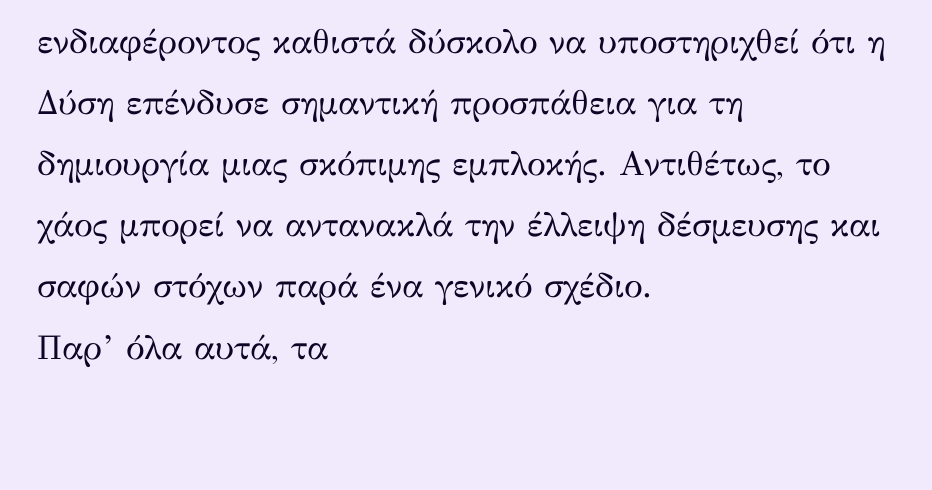ενδιαφέροντος καθιστά δύσκολο να υποστηριχθεί ότι η Δύση επένδυσε σημαντική προσπάθεια για τη δημιουργία μιας σκόπιμης εμπλοκής. Αντιθέτως, το χάος μπορεί να αντανακλά την έλλειψη δέσμευσης και σαφών στόχων παρά ένα γενικό σχέδιο.
Παρ’ όλα αυτά, τα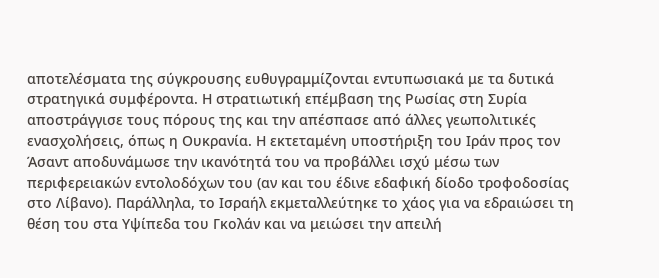αποτελέσματα της σύγκρουσης ευθυγραμμίζονται εντυπωσιακά με τα δυτικά στρατηγικά συμφέροντα. Η στρατιωτική επέμβαση της Ρωσίας στη Συρία αποστράγγισε τους πόρους της και την απέσπασε από άλλες γεωπολιτικές ενασχολήσεις, όπως η Ουκρανία. Η εκτεταμένη υποστήριξη του Ιράν προς τον Άσαντ αποδυνάμωσε την ικανότητά του να προβάλλει ισχύ μέσω των περιφερειακών εντολοδόχων του (αν και του έδινε εδαφική δίοδο τροφοδοσίας στο Λίβανο). Παράλληλα, το Ισραήλ εκμεταλλεύτηκε το χάος για να εδραιώσει τη θέση του στα Υψίπεδα του Γκολάν και να μειώσει την απειλή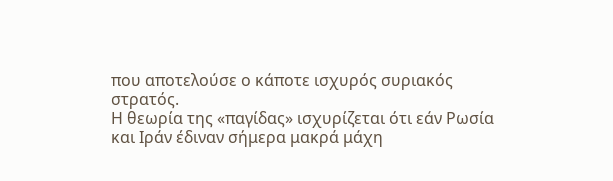που αποτελούσε ο κάποτε ισχυρός συριακός στρατός.
Η θεωρία της «παγίδας» ισχυρίζεται ότι εάν Ρωσία και Ιράν έδιναν σήμερα μακρά μάχη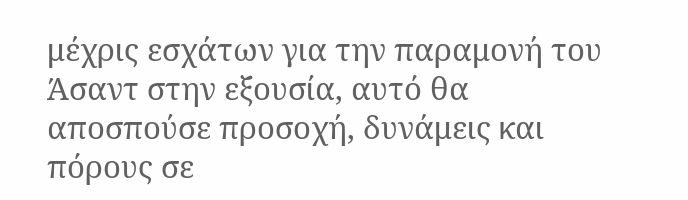μέχρις εσχάτων για την παραμονή του Άσαντ στην εξουσία, αυτό θα αποσπούσε προσοχή, δυνάμεις και πόρους σε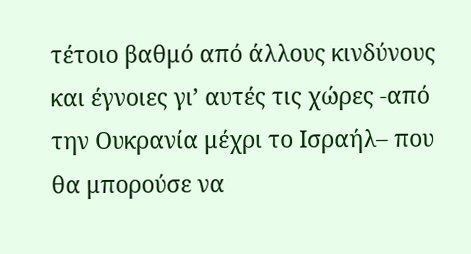τέτοιο βαθμό από άλλους κινδύνους και έγνοιες γι’ αυτές τις χώρες -από την Ουκρανία μέχρι το Ισραήλ– που θα μπορούσε να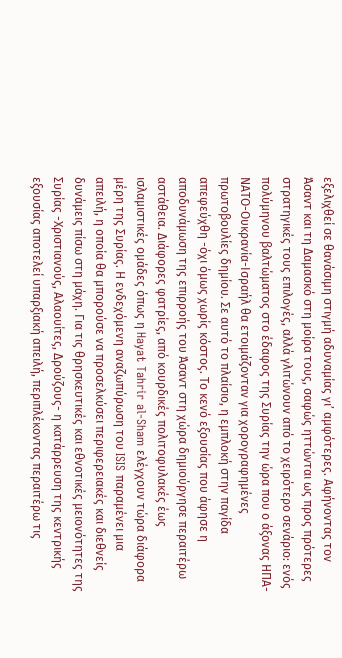εξελιχθεί σε θανάσιμη στιγμή αδυναμίας γι’ αμφότερες. Αφήνοντας τον Άσαντ και τη Δαμασκό στη μοίρα τους, σαφώς ηττώνται ως προς πρότερες στρατηγικές τους επιλογές, αλλά γλιτώνουν από το χειρότερο σενάριο: ενός πολύμηνου βαλτώματος στο έδαφος της Συρίας την ώρα που ο άξονας ΗΠΑ-ΝΑΤΟ-Ουκρανία-Ισραήλ θα ετοιμάζονταν για χορογραφημένες πρωτοβουλίες δημίου. Σε αυτό το πλαίσιο, η εμπλοκή στην παγίδα απεφεύχθη -όχι όμως χωρίς κόστος. Το κενό εξουσίας που άφησε η αποδυνάμωση της επιρροής του Άσαντ στη χώρα δημιούργησε περαιτέρω αστάθεια. Διάφορες φατρίες, από κουρδικές πολιτοφυλακές έως ισλαμιστικές ομάδες όπως η Hayat Tahrir al-Sham ελέγχουν τώρα διάφορα μέρη της Συρίας. Η ενδεχόμενη αναζωπύρωση του ISIS παραμένει μια απειλή, η οποία θα μπορούσε να προσελκύσει περιφερειακές και διεθνείς δυνάμεις πίσω στη μάχη. Για τις θρησκευτικές και εθνοτικές μειονότητες της Συρίας -Χριστιανούς, Αλαουίτες, Δρούζους- η κατάρρευση της κεντρικής εξουσίας αποτελεί υπαρξιακή απειλή, περιπλέκοντας περαιτέρω τις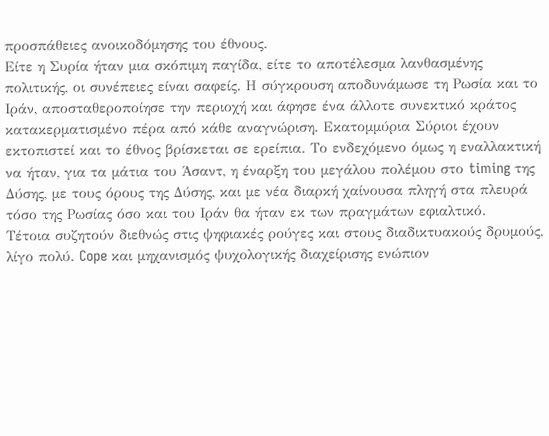προσπάθειες ανοικοδόμησης του έθνους.
Είτε η Συρία ήταν μια σκόπιμη παγίδα, είτε το αποτέλεσμα λανθασμένης πολιτικής, οι συνέπειες είναι σαφείς. Η σύγκρουση αποδυνάμωσε τη Ρωσία και το Ιράν, αποσταθεροποίησε την περιοχή και άφησε ένα άλλοτε συνεκτικό κράτος κατακερματισμένο πέρα από κάθε αναγνώριση. Εκατομμύρια Σύριοι έχουν εκτοπιστεί και το έθνος βρίσκεται σε ερείπια. Το ενδεχόμενο όμως η εναλλακτική να ήταν, για τα μάτια του Άσαντ, η έναρξη του μεγάλου πολέμου στο timing της Δύσης, με τους όρους της Δύσης, και με νέα διαρκή χαίνουσα πληγή στα πλευρά τόσο της Ρωσίας όσο και του Ιράν θα ήταν εκ των πραγμάτων εφιαλτικό.
Τέτοια συζητούν διεθνώς στις ψηφιακές ρούγες και στους διαδικτυακούς δρυμούς, λίγο πολύ. Cope και μηχανισμός ψυχολογικής διαχείρισης ενώπιον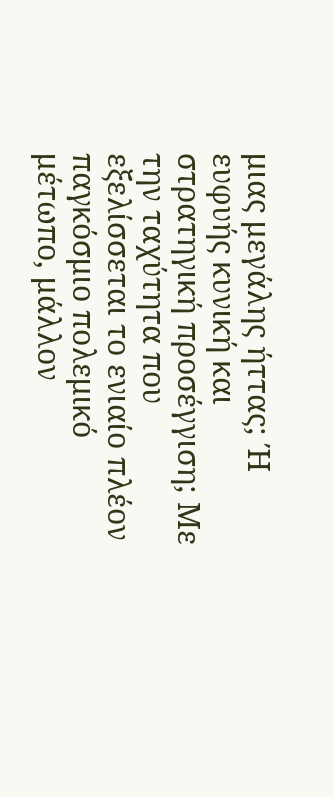μιας μεγάλης ήττας; Ή ευφυής κυνική και στρατηγική προσέγγιση; Με την ταχύτητα που εξελίσσεται το ενιαίο πλέον παγκόσμιο πολεμικό μέτωπο, μάλλον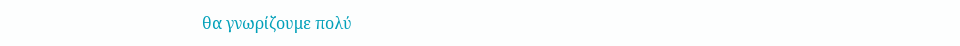θα γνωρίζουμε πολύ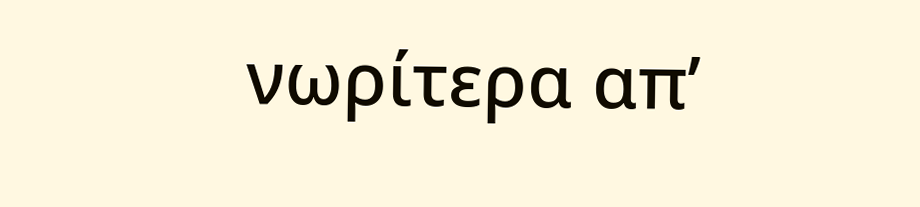νωρίτερα απ’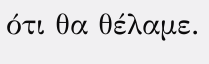ότι θα θέλαμε.